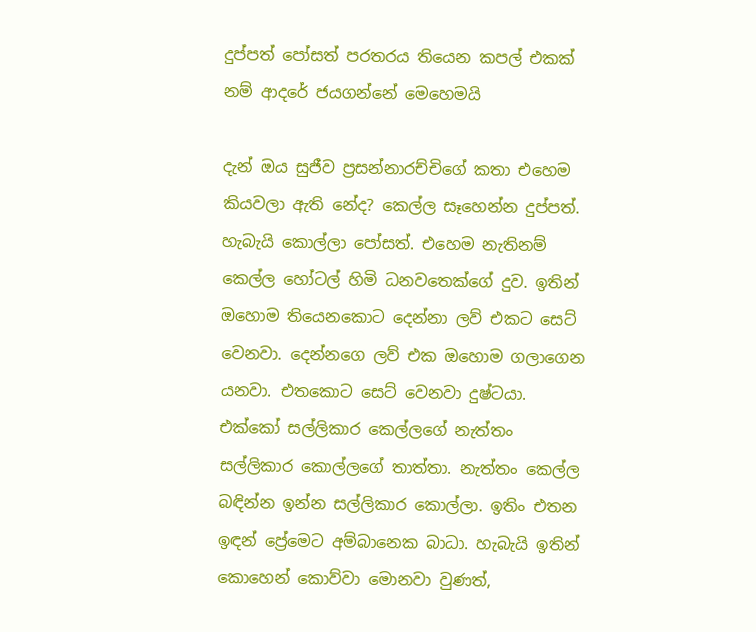දුප්පත් පෝසත් පරතරය තියෙන කපල් එකක් නම් ආදරේ ජයගන්නේ මෙහෙමයි

දැන් ඔය සුජීව ප්‍රසන්නාරච්චිගේ කතා එහෙම කියවලා ඇති නේද? කෙල්ල සෑහෙන්න දුප්පත්. හැබැයි කොල්ලා පෝසත්. එහෙම නැතිනම් කෙල්ල හෝටල් හිමි ධනවතෙක්ගේ දුව. ඉතින් ඔහොම තියෙනකොට දෙන්නා ලව් එකට සෙට් වෙනවා. දෙන්නගෙ ලව් එක ඔහොම ගලාගෙන යනවා. එතකොට සෙට් වෙනවා දුෂ්ටයා. එක්කෝ සල්ලිකාර කෙල්ලගේ නැත්තං සල්ලිකාර කොල්ලගේ තාත්තා. නැත්තං කෙල්ල බඳින්න ඉන්න සල්ලිකාර කොල්ලා. ඉතිං එතන ඉඳන් ප්‍රේමෙට අම්බානෙක බාධා. හැබැයි ඉතින් කොහෙන් කොව්වා මොනවා වුණත්,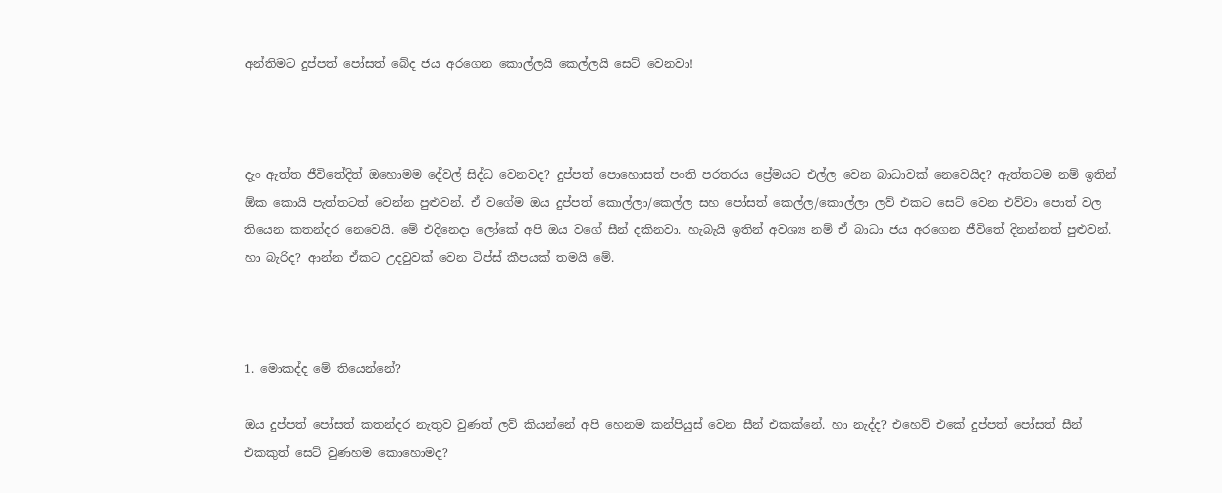අන්තිමට දුප්පත් පෝසත් බේද ජය අරගෙන කොල්ලයි කෙල්ලයි සෙට් වෙනවා!



දැං ඇත්ත ජීවිතේදිත් ඔහොමම දේවල් සිද්ධ වෙනවද? දුප්පත් පොහොසත් පංති පරතරය ප්‍රේමයට එල්ල වෙන බාධාවක් නෙවෙයිද? ඇත්තටම නම් ඉතින් ඕක කොයි පැත්තටත් වෙන්න පුළුවන්. ඒ වගේම ඔය දුප්පත් කොල්ලා/කෙල්ල සහ පෝසත් කෙල්ල/කොල්ලා ලව් එකට සෙට් වෙන එව්වා පොත් වල තියෙන කතන්දර නෙවෙයි. මේ එදිනෙදා ලෝකේ අපි ඔය වගේ සීන් දකිනවා. හැබැයි ඉතින් අවශ්‍ය නම් ඒ බාධා ජය අරගෙන ජීවිතේ දිනන්නත් පුළුවන්. හා බැරිද? ආන්න ඒකට උදවුවක් වෙන ටිප්ස් කීපයක් තමයි මේ.



1. මොකද්ද මේ තියෙන්නේ?

ඔය දුප්පත් පෝසත් කතන්දර නැතුව වුණත් ලව් කියන්නේ අපි හෙනම කන්පියුස් වෙන සීන් එකක්නේ. හා නැද්ද? එහෙව් එකේ දුප්පත් පෝසත් සීන් එකකුත් සෙට් වුණහම කොහොමද?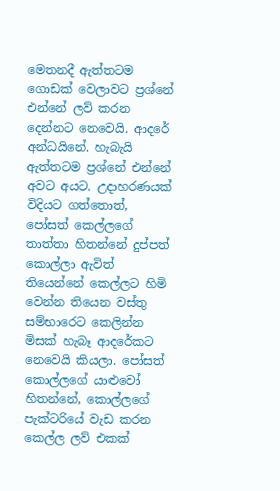මෙතනදී ඇත්තටම ගොඩක් වෙලාවට ප්‍රශ්නේ එන්නේ ලව් කරන දෙන්නට නෙවෙයි. ආදරේ අන්ධයිනේ. හැබැයි ඇත්තටම ප්‍රශ්නේ එන්නේ අවට අයට. උදාහරණයක් විදියට ගත්තොත්, පෝසත් කෙල්ලගේ තාත්තා හිතන්නේ දුප්පත් කොල්ලා ඇවිත් තියෙන්නේ කෙල්ලට හිමි වෙන්න තියෙන වස්තු සම්භාරෙට කෙලින්න මිසක් හැබෑ ආදරේකට නෙවෙයි කියලා. පෝසත් කොල්ලගේ යාළුවෝ හිතන්නේ, කොල්ලගේ පැක්ටරියේ වැඩ කරන කෙල්ල ලව් එකක්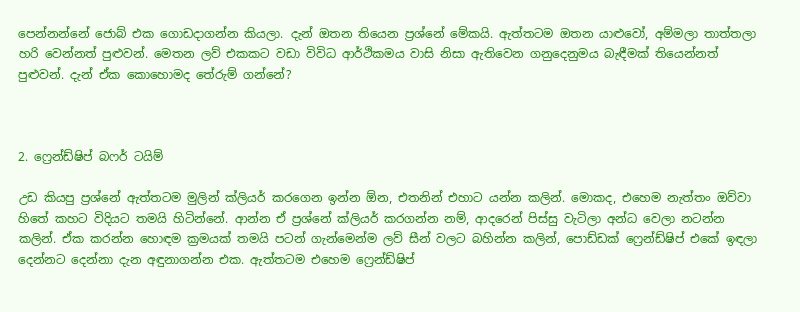පෙන්නන්නේ ජොබ් එක ගොඩදාගන්න කියලා. දැන් ඔතන තියෙන ප්‍රශ්නේ මේකයි. ඇත්තටම ඔතන යාළුවෝ, අම්මලා තාත්තලා හරි වෙන්නත් පුළුවන්. මෙතන ලව් එකකට වඩා විවිධ ආර්ථිකමය වාසි නිසා ඇතිවෙන ගනුදෙනුමය බැඳීමක් තියෙන්නත් පුළුවන්. දැන් ඒක කොහොමද තේරුම් ගන්නේ?



2. ෆ්‍රෙන්ඩ්ෂිප් බෆර් ටයිම්

උඩ කියපු ප්‍රශ්නේ ඇත්තටම මුලින් ක්ලියර් කරගෙන ඉන්න ඕන, එතනින් එහාට යන්න කලින්. මොකද, එහෙම නැත්තං ඔව්වා හිතේ කහට විදියට තමයි හිටින්නේ. ආන්න ඒ ප්‍රශ්නේ ක්ලියර් කරගන්න නම්, ආදරෙන් පිස්සු වැටිලා අන්ධ වෙලා නටන්න කලින්. ඒක කරන්න හොඳම ක්‍රමයක් තමයි පටන් ගැන්මෙන්ම ලව් සීන් වලට බහින්න කලින්, පොඩ්ඩක් ෆ්‍රෙන්ඩ්ෂිප් එකේ ඉඳලා දෙන්නට දෙන්නා දැන අඳුනාගන්න එක. ඇත්තටම එහෙම ෆ්‍රෙන්ඩ්ෂිප්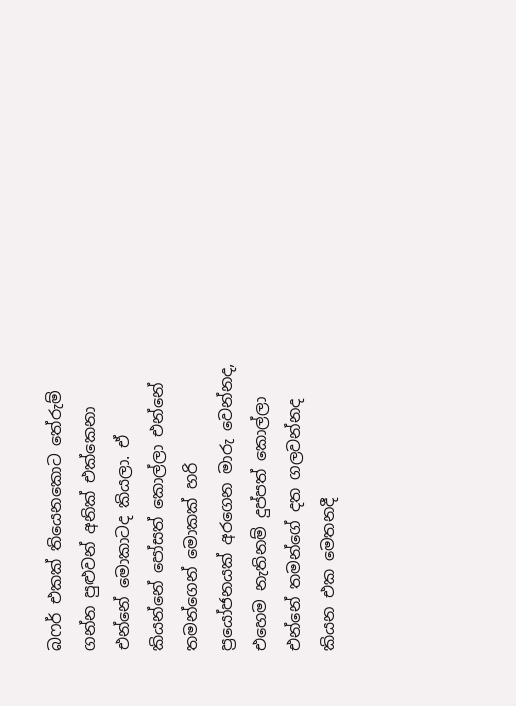බෆර් එකක් තියෙනකොට තේරුම් ගන්න පුළුවන් අනික් එක්කෙනා එන්නේ මොකාටද කියලා. ඒ කියන්නේ පෝසත් කොල්ලා එන්නේ තමන්ගෙන් මොකක් හරි ප්‍රයෝජනයක් අරගෙන මාරු වෙන්නද, එහෙම නැතිනම් දුප්පත් කොල්ලා එන්නේ තමන්ගේ දත ගලවන්නද කියන එක මෙතනදී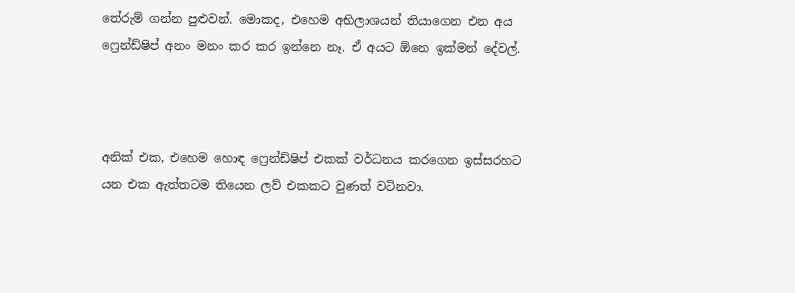තේරුම් ගන්න පුළුවන්. මොකද, එහෙම අභිලාශයන් තියාගෙන එන අය ෆ්‍රෙන්ඩ්ෂිප් අනං මනං කර කර ඉන්නෙ නෑ. ඒ අයට ඕනෙ ඉක්මන් දේවල්.



අනික් එක, එහෙම හොඳ ෆ්‍රෙන්ඩ්ෂිප් එකක් වර්ධනය කරගෙන ඉස්සරහට යන එක ඇත්තටම තියෙන ලව් එකකට වුණත් වටිනවා.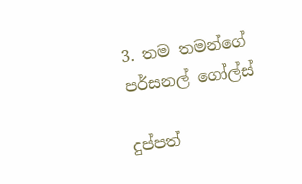3. තම තමන්ගේ පර්සනල් ගෝල්ස්

දුප්පත්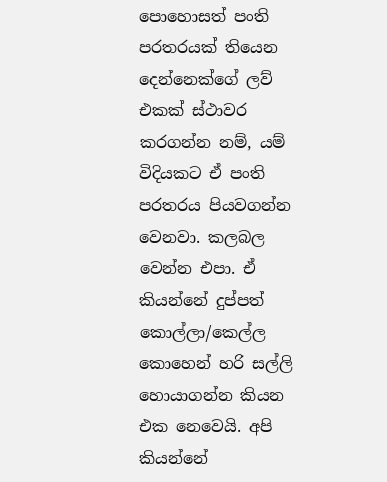පොහොසත් පංති පරතරයක් තියෙන දෙන්නෙක්ගේ ලව් එකක් ස්ථාවර කරගන්න නම්, යම් විදියකට ඒ පංති පරතරය පියවගන්න වෙනවා. කලබල වෙන්න එපා. ඒ කියන්නේ දුප්පත් කොල්ලා/කෙල්ල කොහෙන් හරි සල්ලි හොයාගන්න කියන එක නෙවෙයි. අපි කියන්නේ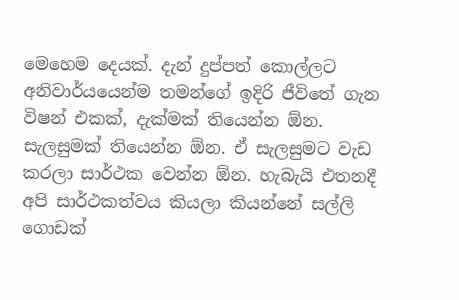මෙහෙම දෙයක්. දැන් දුප්පත් කොල්ලට අනිවාර්යයෙන්ම තමන්ගේ ඉදිරි ජීවිතේ ගැන විෂන් එකක්, දැක්මක් තියෙන්න ඕන. සැලසුමක් තියෙන්න ඕන. ඒ සැලසුමට වැඩ කරලා සාර්ථක වෙන්න ඕන. හැබැයි එතනදී අපි සාර්ථකත්වය කියලා කියන්නේ සල්ලි ගොඩක්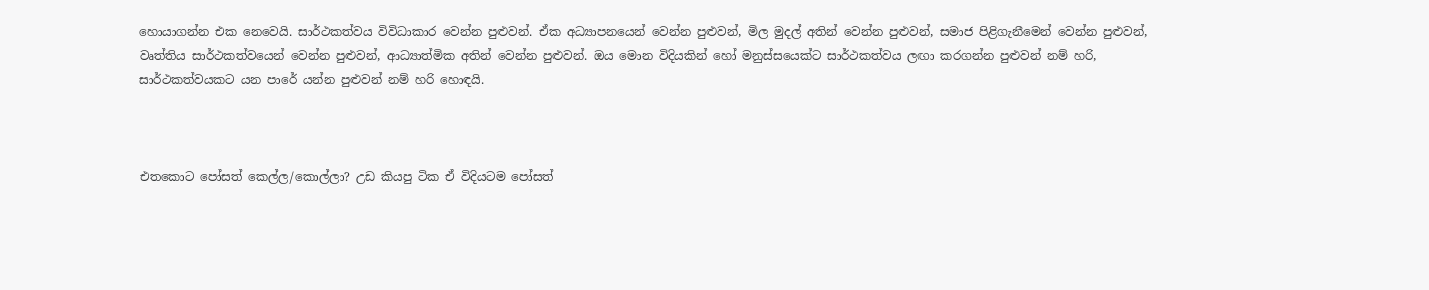හොයාගන්න එක නෙවෙයි. සාර්ථකත්වය විවිධාකාර වෙන්න පුළුවන්. ඒක අධ්‍යාපනයෙන් වෙන්න පුළුවන්, මිල මුදල් අතින් වෙන්න පුළුවන්, සමාජ පිළිගැනීමෙන් වෙන්න පුළුවන්, වෘත්තිය සාර්ථකත්වයෙන් වෙන්න පුළුවන්, ආධ්‍යාත්මික අතින් වෙන්න පුළුවන්. ඔය මොන විදියකින් හෝ මනුස්සයෙක්ට සාර්ථකත්වය ලඟා කරගන්න පුළුවන් නම් හරි, සාර්ථකත්වයකට යන පාරේ යන්න පුළුවන් නම් හරි හොඳයි.



එතකොට පෝසත් කෙල්ල/කොල්ලා? උඩ කියපු ටික ඒ විදියටම පෝසත්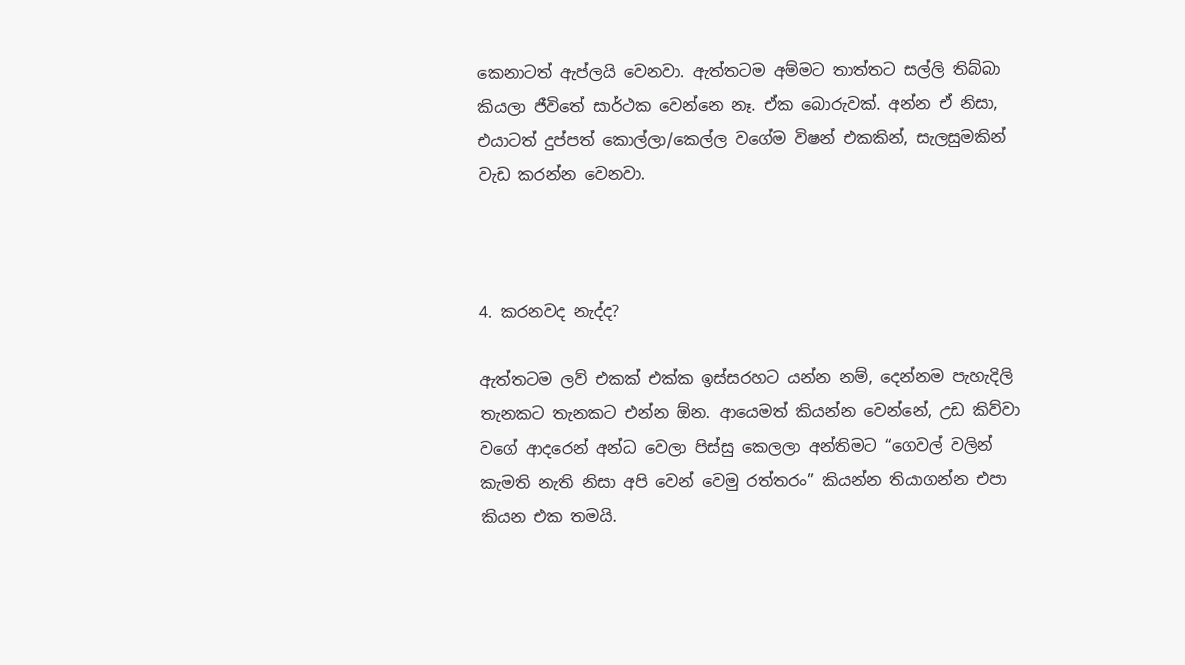කෙනාටත් ඇප්ලයි වෙනවා. ඇත්තටම අම්මට තාත්තට සල්ලි තිබ්බා කියලා ජීවිතේ සාර්ථක වෙන්නෙ නෑ. ඒක බොරුවක්. අන්න ඒ නිසා, එයාටත් දුප්පත් කොල්ලා/කෙල්ල වගේම විෂන් එකකින්, සැලසුමකින් වැඩ කරන්න වෙනවා.



4. කරනවද නැද්ද?

ඇත්තටම ලව් එකක් එක්ක ඉස්සරහට යන්න නම්, දෙන්නම පැහැදිලි තැනකට තැනකට එන්න ඕන. ආයෙමත් කියන්න වෙන්නේ, උඩ කිව්වා වගේ ආදරෙන් අන්ධ වෙලා පිස්සු කෙලලා අන්තිමට “ගෙවල් වලින් කැමති නැති නිසා අපි වෙන් වෙමු රත්තරං” කියන්න තියාගන්න එපා කියන එක තමයි.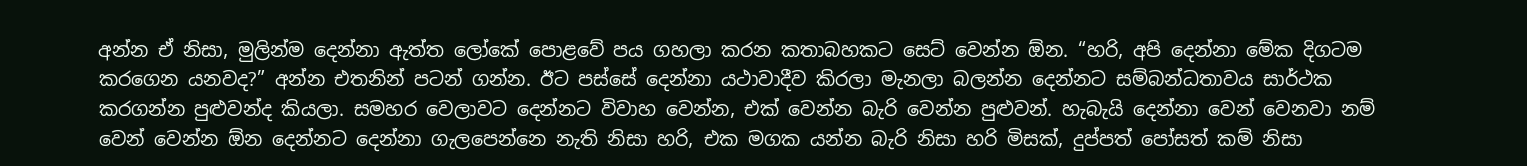අන්න ඒ නිසා, මුලින්ම දෙන්නා ඇත්ත ලෝකේ පොළවේ පය ගහලා කරන කතාබහකට සෙට් වෙන්න ඕන. “හරි, අපි දෙන්නා මේක දිගටම කරගෙන යනවද?” අන්න එතනින් පටන් ගන්න. ඊට පස්සේ දෙන්නා යථාවාදීව කිරලා මැනලා බලන්න දෙන්නට සම්බන්ධතාවය සාර්ථක කරගන්න පුළුවන්ද කියලා. සමහර වෙලාවට දෙන්නට විවාහ වෙන්න, එක් වෙන්න බැරි වෙන්න පුළුවන්. හැබැයි දෙන්නා වෙන් වෙනවා නම් වෙන් වෙන්න ඕන දෙන්නට දෙන්නා ගැලපෙන්නෙ නැති නිසා හරි, එක මගක යන්න බැරි නිසා හරි මිසක්, දුප්පත් පෝසත් කම් නිසා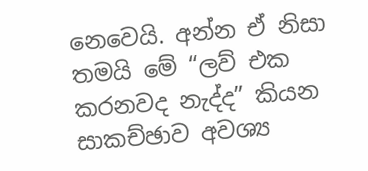නෙවෙයි. අන්න ඒ නිසා තමයි මේ “ලව් එක කරනවද නැද්ද” කියන සාකච්ඡාව අවශ්‍ය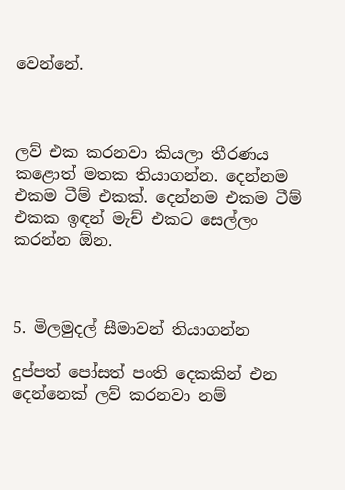වෙන්නේ.



ලව් එක කරනවා කියලා තීරණය කළොත් මතක තියාගන්න. දෙන්නම එකම ටීම් එකක්. දෙන්නම එකම ටීම් එකක ඉඳන් මැච් එකට සෙල්ලං කරන්න ඕන.



5. මිලමුදල් සීමාවන් තියාගන්න

දුප්පත් පෝසත් පංති දෙකකින් එන දෙන්නෙක් ලව් කරනවා නම්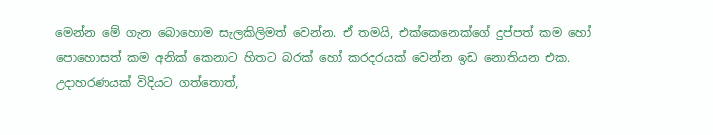මෙන්න මේ ගැන බොහොම සැලකිලිමත් වෙන්න. ඒ තමයි, එක්කෙනෙක්ගේ දුප්පත් කම හෝ පොහොසත් කම අනික් කෙනාට හිතට බරක් හෝ කරදරයක් වෙන්න ඉඩ නොතියන එක. උදාහරණයක් විදියට ගත්තොත්,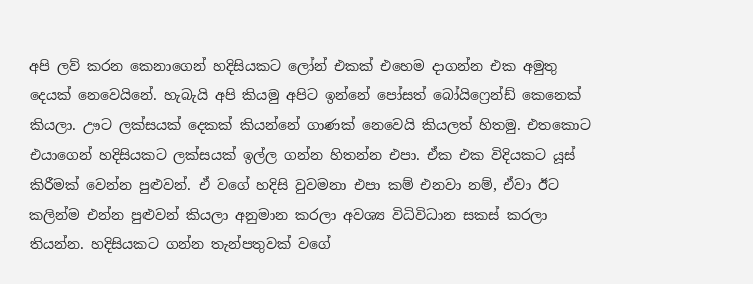අපි ලව් කරන කෙනාගෙන් හදිසියකට ලෝන් එකක් එහෙම දාගන්න එක අමුතු දෙයක් නෙවෙයිනේ. හැබැයි අපි කියමු අපිට ඉන්නේ පෝසත් බෝයිෆ්‍රෙන්ඩ් කෙනෙක් කියලා. ඌට ලක්සයක් දෙකක් කියන්නේ ගාණක් නෙවෙයි කියලත් හිතමු. එතකොට එයාගෙන් හදිසියකට ලක්සයක් ඉල්ල ගන්න හිතන්න එපා. ඒක එක විදියකට යූස් කිරීමක් වෙන්න පුළුවන්. ඒ වගේ හදිසි වුවමනා එපා කම් එනවා නම්, ඒවා ඊට කලින්ම එන්න පුළුවන් කියලා අනුමාන කරලා අවශ්‍ය විධිවිධාන සකස් කරලා තියන්න. හදිසියකට ගන්න තැන්පතුවක් වගේ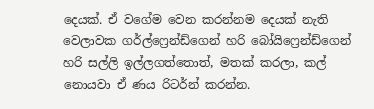දෙයක්. ඒ වගේම වෙන කරන්නම දෙයක් නැති වෙලාවක ගර්ල්ෆ්‍රෙන්ඩ්ගෙන් හරි බෝයිෆ්‍රෙන්ඩ්ගෙන් හරි සල්ලි ඉල්ලගත්තොත්, මතක් කරලා, කල් නොයවා ඒ ණය රිටර්න් කරන්න.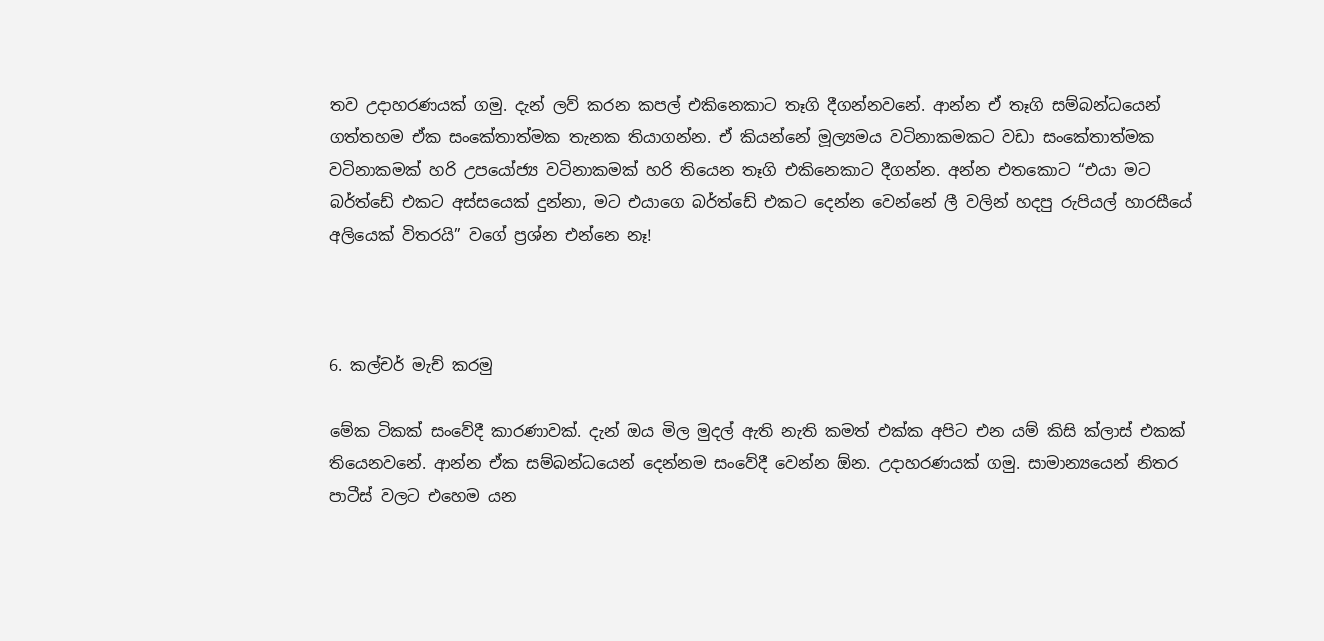තව උදාහරණයක් ගමු. දැන් ලව් කරන කපල් එකිනෙකාට තෑගි දීගන්නවනේ. ආන්න ඒ තෑගි සම්බන්ධයෙන් ගත්තහම ඒක සංකේතාත්මක තැනක තියාගන්න. ඒ කියන්නේ මූල්‍යමය වටිනාකමකට වඩා සංකේතාත්මක වටිනාකමක් හරි උපයෝජ්‍ය වටිනාකමක් හරි තියෙන තෑගි එකිනෙකාට දීගන්න. අන්න එතකොට “එයා මට බර්ත්ඩේ එකට අස්සයෙක් දුන්නා, මට එයාගෙ බර්ත්ඩේ එකට දෙන්න වෙන්නේ ලී වලින් හදපු රුපියල් හාරසීයේ අලියෙක් විතරයි” වගේ ප්‍රශ්න එන්නෙ නෑ!



6. කල්චර් මැච් කරමු

මේක ටිකක් සංවේදී කාරණාවක්. දැන් ඔය මිල මුදල් ඇති නැති කමත් එක්ක අපිට එන යම් කිසි ක්ලාස් එකක් තියෙනවනේ. ආන්න ඒක සම්බන්ධයෙන් දෙන්නම සංවේදී වෙන්න ඕන. උදාහරණයක් ගමු. සාමාන්‍යයෙන් නිතර පාටීස් වලට එහෙම යන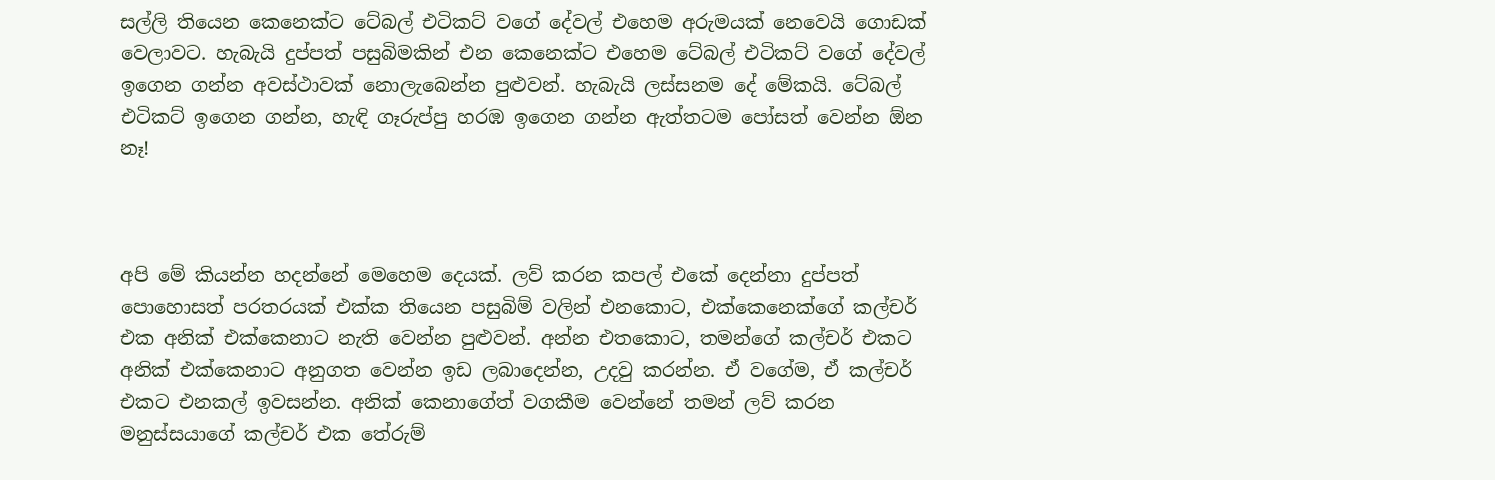සල්ලි තියෙන කෙනෙක්ට ටේබල් එටිකට් වගේ දේවල් එහෙම අරුමයක් නෙවෙයි ගොඩක් වෙලාවට. හැබැයි දුප්පත් පසුබිමකින් එන කෙනෙක්ට එහෙම ටේබල් එටිකට් වගේ දේවල් ඉගෙන ගන්න අවස්ථාවක් නොලැබෙන්න පුළුවන්. හැබැයි ලස්සනම දේ මේකයි. ටේබල් එටිකට් ඉගෙන ගන්න, හැඳි ගෑරුප්පු හරඹ ඉගෙන ගන්න ඇත්තටම පෝසත් වෙන්න ඕන නෑ!



අපි මේ කියන්න හදන්නේ මෙහෙම දෙයක්. ලව් කරන කපල් එකේ දෙන්නා දුප්පත් පොහොසත් පරතරයක් එක්ක තියෙන පසුබිම් වලින් එනකොට, එක්කෙනෙක්ගේ කල්චර් එක අනික් එක්කෙනාට නැති වෙන්න පුළුවන්. අන්න එතකොට, තමන්ගේ කල්චර් එකට අනික් එක්කෙනාට අනුගත වෙන්න ඉඩ ලබාදෙන්න, උදවු කරන්න. ඒ වගේම, ඒ කල්චර් එකට එනකල් ඉවසන්න. අනික් කෙනාගේත් වගකීම වෙන්නේ තමන් ලව් කරන මනුස්සයාගේ කල්චර් එක තේරුම්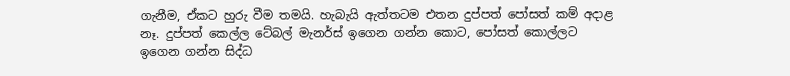ගැනීම, ඒකට හුරු වීම තමයි. හැබැයි ඇත්තටම එතන දුප්පත් පෝසත් කම් අදාළ නෑ. දුප්පත් කෙල්ල ටේබල් මැනර්ස් ඉගෙන ගන්න කොට, පෝසත් කොල්ලට ඉගෙන ගන්න සිද්ධ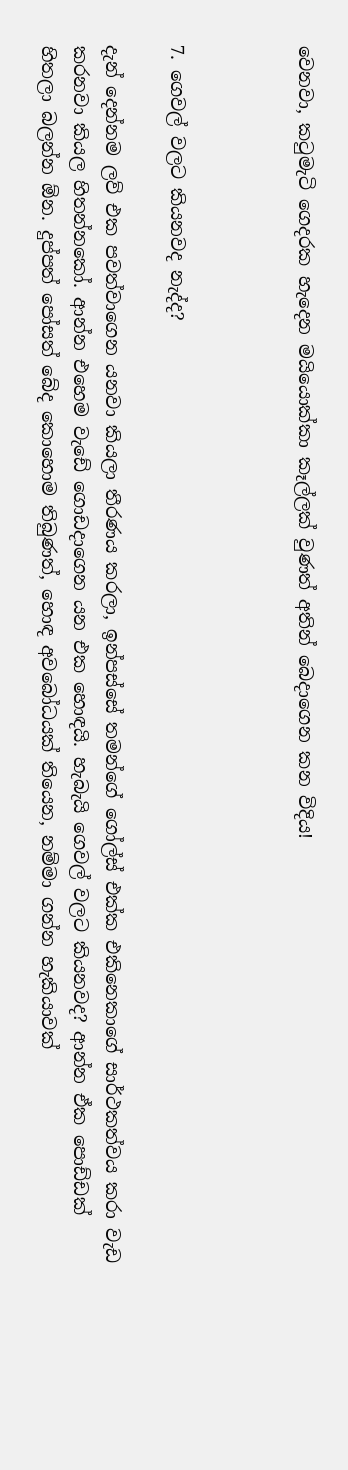වෙනවා, කටුමැටි ගෙදරක හැදෙන මයියොක්කා කෑල්ලක් වුණත් අතින් බෙදාගෙන කන විදිය!



7. ගෙවල් වලට කියනවද නැද්ද?

දැන් දෙන්නම ලව් එක පවත්වාගෙන යනවා කියලා තීරණය කරලා, ඉන්පස්සේ තමන්ගේ ගෝල්ස් එක්ක එකිනෙකාගේ සාර්ථකත්වය කරා වැඩ කරනවා කියල හිතන්නකෝ. ආන්න එහෙම වැඩේ ගොඩදාගෙන යන එක හොඳයි. හැබැයි ගෙවල් වලට කියනවද? ආන්න ඒක පොඩ්ඩක් හිතලා බලන්න ඕන. දුප්පත් පෝසත් බේද කොහොම තිබුණත්, හොඳ අවබෝධයක් තියෙන, නම්මා ගන්න හැකියාවක්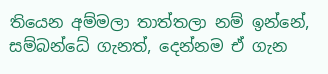තියෙන අම්මලා තාත්තලා නම් ඉන්නේ, සම්බන්ධේ ගැනත්, දෙන්නම ඒ ගැන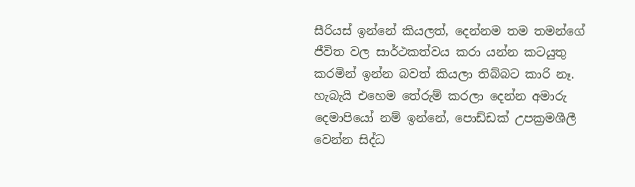සීරියස් ඉන්නේ කියලත්, දෙන්නම තම තමන්ගේ ජීවිත වල සාර්ථකත්වය කරා යන්න කටයුතු කරමින් ඉන්න බවත් කියලා තිබ්බට කාරි නෑ. හැබැයි එහෙම තේරුම් කරලා දෙන්න අමාරු දෙමාපියෝ නම් ඉන්නේ, පොඩ්ඩක් උපක්‍රමශීලී වෙන්න සිද්ධ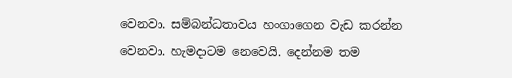වෙනවා. සම්බන්ධතාවය හංගාගෙන වැඩ කරන්න වෙනවා. හැමදාටම නෙවෙයි. දෙන්නම තම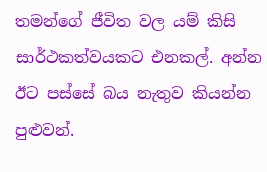තමන්ගේ ජීවිත වල යම් කිසි සාර්ථකත්වයකට එනකල්. අන්න ඊට පස්සේ බය නැතුව කියන්න පුළුවන්.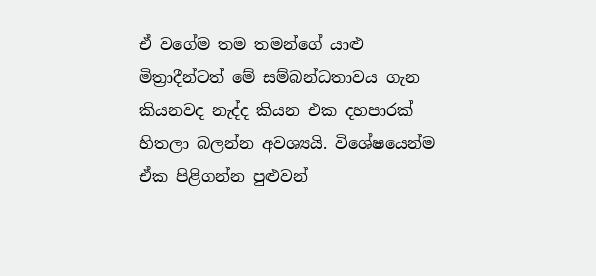ඒ වගේම තම තමන්ගේ යාළු මිත්‍රාදීන්ටත් මේ සම්බන්ධතාවය ගැන කියනවද නැද්ද කියන එක දහපාරක් හිතලා බලන්න අවශ්‍යයි. විශේෂයෙන්ම ඒක පිළිගන්න පුළුවන්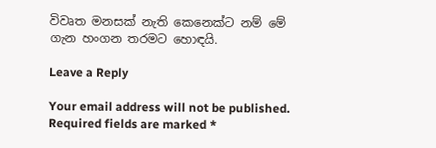විවෘත මනසක් නැති කෙනෙක්ට නම් මේ ගැන හංගන තරමට හොඳයි.

Leave a Reply

Your email address will not be published. Required fields are marked *